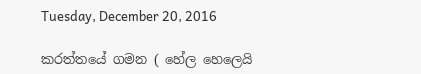Tuesday, December 20, 2016

කරත්තයේ ගමන ( හේල හෙලෙයි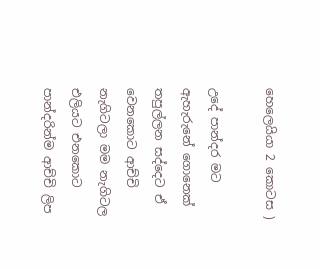හෙලෙයියා 2 කොටස )

උදේ පාන්දර මට ඇහැරුනේ ගොනෙක් තපුල්ලන සද්දෙට ඒ වෙනකොට ආච්චි නැගිටලා මම නැගිටල එලියට එනකොට පාන්දරින්ම ආච්චි ලිප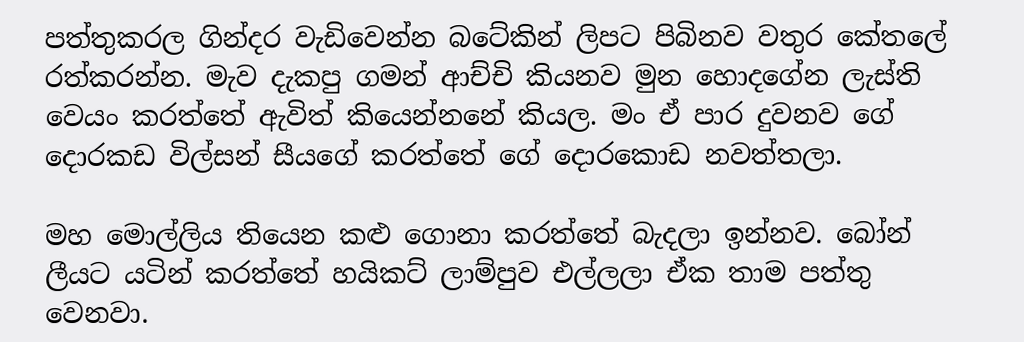පත්තුකරල ගින්දර වැඩිවෙන්න බටේකින් ලිපට පිබිනව වතුර කේතලේ රත්කරන්න. මැව දැකපු ගමන් ආච්චි කියනව මුන හොදගේන ලැස්ති වෙයං කරත්තේ ඇවිත් කියෙන්නනේ කියල. මං ඒ පාර දුවනව ගේ දොරකඩ විල්සන් සීයගේ කරත්තේ ගේ දොරකොඩ නවත්තලා.

මහ මොල්ලිය තියෙන කළු ගොනා කරත්තේ බැදලා ඉන්නව. බෝන් ලීයට යටින් කරත්තේ හයිකට් ලාම්පුව එල්ලලා ඒක තාම පත්තු වෙනවා.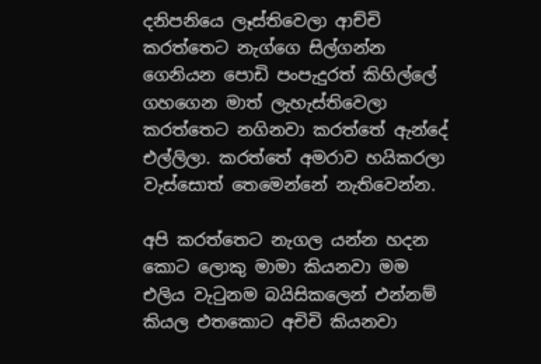දනිපනියෙ ලෑස්තිවෙලා ආච්චි කරත්තෙට නැග්ගෙ සිල්ගන්න ගෙනියන පොඩි පංපැදුරත් කිහිල්ලේ ගහගෙන මාත් ලැහැස්තිවෙලා කරත්තෙට නගිනවා කරත්තේ ඇන්දේ එල්ලිලා. කරත්තේ අමරාව හයිකරලා වැස්සොත් තෙමෙන්නේ නැතිවෙන්න.

අපි කරත්තෙට නැගල යන්න හදන කොට ලොකු මාමා කියනවා මම එලිය වැටුනම බයිසිකලෙන් එන්නම් කියල එතකොට අචිචි කියනවා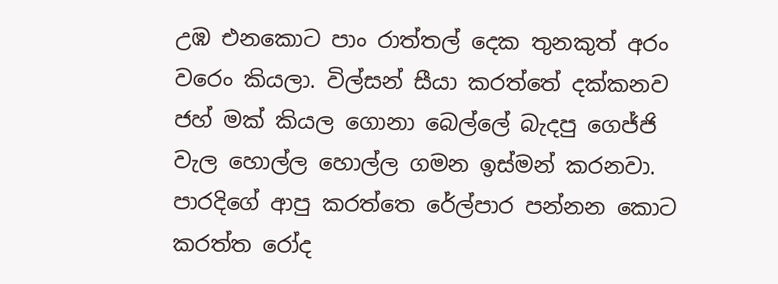උඹ එනකොට පාං රාත්තල් දෙක තුනකුත් අරං වරෙං කියලා. විල්සන් සීයා කරත්තේ දක්කනව ජහ් මක් කියල ගොනා බෙල්ලේ බැදපු ගෙජ්ජි වැල හොල්ල හොල්ල ගමන ඉස්මන් කරනවා. පාරදිගේ ආපු කරත්තෙ රේල්පාර පන්නන කොට කරත්ත රෝද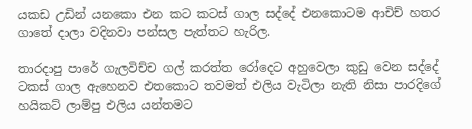යකඩ උඩින් යනකො එන කට කටස් ගාල සද්දේ එනකොටම ආචිච් හතර ගාතේ දාලා වදිනවා පන්සල පැත්තට හැරිල.

තාරදාපු පාරේ ගැලවිච්ච ගල් කරත්ත රෝදෙට අහුවෙලා කුඩු වෙන සද්දේ ටකස් ගාල ඇහෙනව එතකොට තවමත් එලිය වැටිලා නැති නිසා පාරදිගේ හයිකට් ලාම්පු එලිය යන්තමට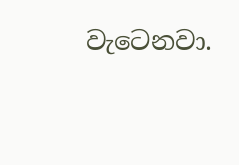වැටෙනවා.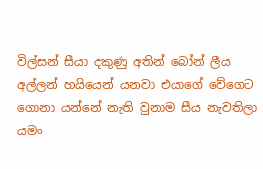විල්සන් සීයා දකුණු අතින් බෝන් ලීය අල්ලන් හයියෙන් යනවා එයාගේ වේගෙට ගොනා යන්නේ නැති වුනාම සීය නැවතිලා යමං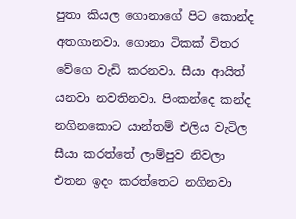පුතා කියල ගොනාගේ පිට කොන්ද අතගානවා. ගොනා ටිකක් විතර වේගෙ වැඩි කරනවා. සීයා ආයිත් යනවා නවතිනවා. පිංකන්දෙ කන්ද නගිනකොට යාන්තම් එලිය වැටිල සීයා කරත්තේ ලාම්පුව නිවලා එතන ඉදං කරත්තෙට නගිනවා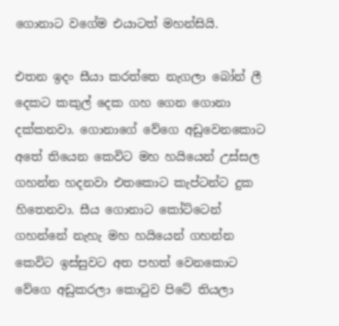ගොනාට වගේම එයාටත් මහන්සියි.

එතන ඉදං සීයා කරත්තෙ නැගලා බෝන් ලී දෙකට කකුල් දෙක ගහ ගෙන ගොනා දක්කනවා. ගොනාගේ වේගෙ අඩුවෙනකොට අතේ තියෙන කෙවිට මහ හයියෙන් උස්සල ගහන්න හදනවා එතකොට කැප්ටන්ට දුක හිතෙනවා. සීය ගොනාට කෝට්ටෙන් ගහන්නේ නැහැ මහ හයියෙන් ගහන්න කෙවිට ඉස්සුවට අත පහත් වෙනකොට වේගෙ අඩුකරලා කොටුව පිටේ තියලා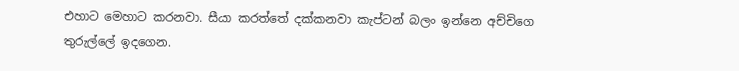එහාට මෙහාට කරනවා. සීයා කරත්තේ දක්කනවා කැප්ටන් බලං ඉන්නෙ අච්චිගෙ තුරුල්ලේ ඉදගෙන.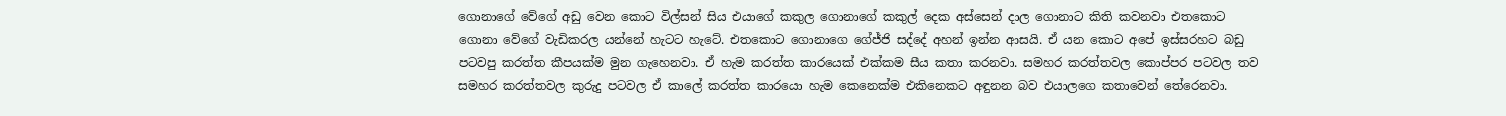ගොනාගේ වේගේ අඩු වෙන කොට විල්සන් සිය එයාගේ කකුල ගොනාගේ කකුල් දෙක අස්සෙන් දාල ගොනාට කිති කවනවා එතකොට ගොනා වේගේ වැඩිකරල යන්නේ හැටට හැටේ. එතකොට ගොනාගෙ ගේජ්ජි සද්දේ අහන් ඉන්න ආසයි. ඒ යන කොට අපේ ඉස්සරහට බඩු පටවපු කරත්ත කීපයක්ම මුන ගැහෙනවා. ඒ හැම කරත්ත කාරයෙක් එක්කම සීය කතා කරනවා. සමහර කරත්තවල කොප්පර පටවල තව සමහර කරත්තවල කුරුදු පටවල ඒ කාලේ කරත්ත කාරයො හැම කෙනෙක්ම එකිනෙකට අඳුනන බව එයාලගෙ කතාවෙන් තේරෙනවා.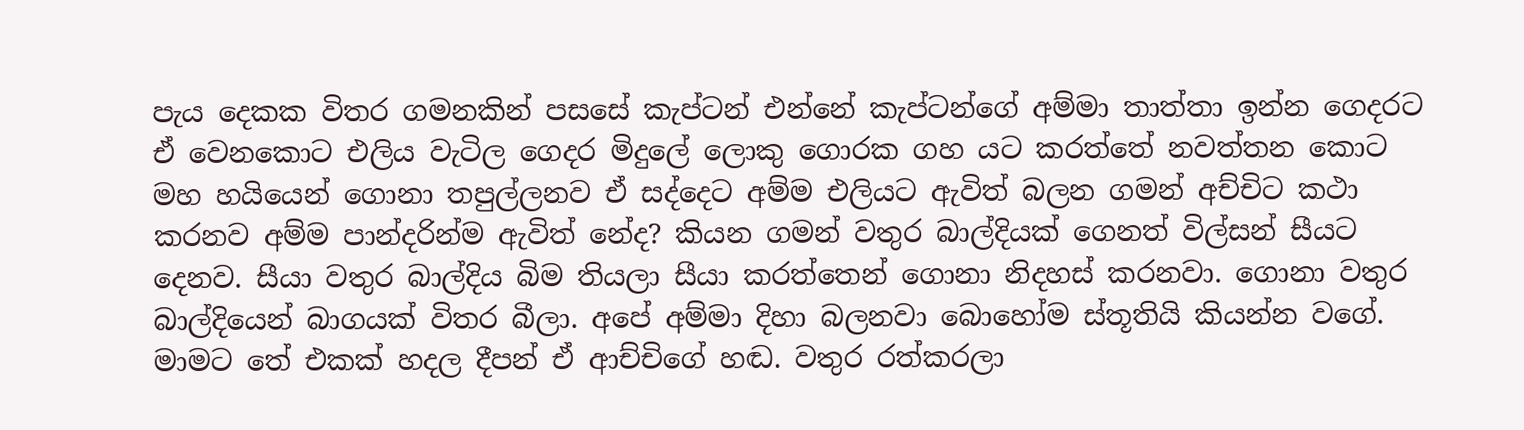පැය දෙකක විතර ගමනකින් පසසේ කැප්ටන් එන්නේ කැප්ටන්ගේ අම්මා තාත්තා ඉන්න ගෙදරට ඒ වෙනකොට එලිය වැටිල ගෙදර මිදුලේ ලොකු ගොරක ගහ යට කරත්තේ නවත්තන කොට මහ හයියෙන් ගොනා තපුල්ලනව ඒ සද්දෙට අම්ම එලියට ඇවිත් බලන ගමන් අච්චිට කථා කරනව අම්ම පාන්දරින්ම ඇවිත් නේද? කියන ගමන් වතුර බාල්දියක් ගෙනත් විල්සන් සීයට දෙනව. සීයා වතුර බාල්දිය බිම තියලා සීයා කරත්තෙන් ගොනා නිදහස් කරනවා. ගොනා වතුර බාල්දියෙන් බාගයක් විතර බීලා. අපේ අම්මා දිහා බලනවා බොහෝම ස්තූතියි කියන්න වගේ. මාමට තේ එකක් හදල දීපන් ඒ ආච්චිගේ හඬ. වතුර රත්කරලා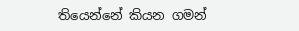තියෙන්නේ කියන ගමන්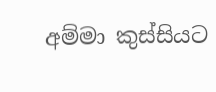අම්මා කුස්සියට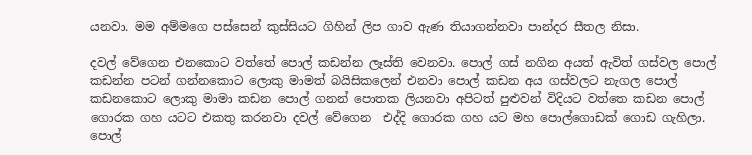යනවා. මම අම්මගෙ පස්සෙන් කුස්සියට ගිහින් ලිප ගාව ඇණ තියාගන්නවා පාන්දර සීතල නිසා.

දවල් වේගෙන එනකොට වත්තේ පොල් කඩන්න ලෑස්ති වෙනවා. පොල් ගස් නගින අයත් ඇවිත් ගස්වල පොල් කඩන්න පටන් ගන්නකොට ලොකු මාමත් බයිසිකලෙන් එනවා පොල් කඩන අය ගස්වලට නැගල පොල් කඩනකොට ලොකු මාමා කඩන පොල් ගනන් පොතක ලියනවා අපිටත් පුළුවන් විදියට වත්තෙ කඩන පොල් ගොරක ගහ යටට එකතු කරනවා දවල් වේගෙන  එද්දි ගොරක ගහ යට මහ පොල්ගොඩක් ගොඩ ගැහිලා. පොල්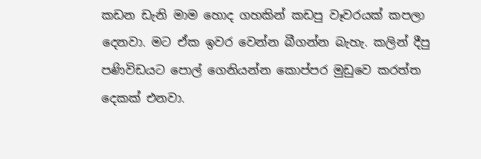කඩන ඩැනි මාම හොද ගහකින් කඩපු වෑවරයක් කපලා දෙනවා. මට ඒක ඉවර වෙන්න බීගන්න බැහැ. කලින් දීපු පණිවිඩයට පොල් ගෙනියන්න කොප්පර මුඩුවෙ කරත්ත දෙකක් එනවා.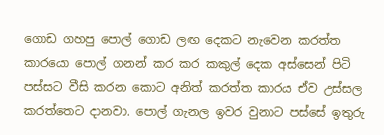ගොඩ ගහපු පොල් ගොඩ ලඟ දෙකට නැවෙන කරත්ත කාරයො පොල් ගනන් කර කර කකුල් දෙක අස්සෙන් පිටි පස්සට වීසි කරන කොට අනිත් කරත්ත කාරය ඒව උස්සල කරත්තෙට දානවා. පොල් ගැනල ඉවර වුනාට පස්සේ ඉතුරු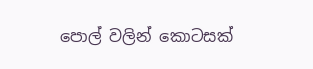පොල් වලින් කොටසක්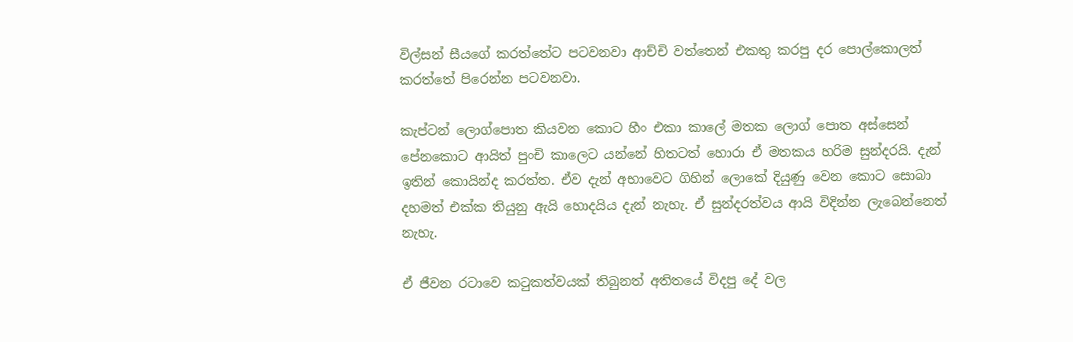විල්සන් සීයගේ කරත්තේට පටවනවා ආච්චි වත්තෙන් එකතු කරපු දර පොල්කොලත් කරත්තේ පිරෙන්න පටවනවා.

කැප්ටන් ලොග්පොත කියවන කොට හීං එකා කාලේ මතක ලොග් පොත අස්සෙන් පේනකොට ආයිත් පුංචි කාලෙට යන්නේ හිතටත් හොරා ඒ මතකය හරිම සුන්දරයි. දැන් ඉතින් කොයින්ද කරත්ත. ඒව දැන් අභාවෙට ගිහින් ලොකේ දියුණු වෙන කොට සොබා දහමත් එක්ක තියුනු ඇයි හොදයිය දැන් නැහැ. ඒ සුන්දරත්වය ආයි විදින්න ලැබෙන්නෙත් නැහැ.

ඒ ජීවන රටාවෙ කටුකත්වයක් තිබුනත් අතිතයේ විදපු දේ වල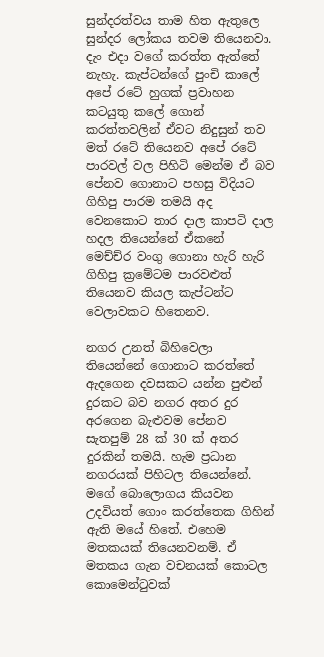සුන්දරත්වය තාම හිත ඇතුලෙ සුන්දර ලෝකය තවම තියෙනවා. දැං එදා වගේ කරත්ත ඇත්තේ නැහැ. කැප්ටන්ගේ පුංචි කාලේ අපේ රටේ හුගක් ප්‍ර‍වාහන කටයුතු කලේ ගොන් කරත්තවලින් ඒවට නිදුසුන් තව මත් රටේ තියෙනව අපේ රටේ පාරවල් වල පිහිටි මෙන්ම ඒ බව පේනව ගොනාට පහසු විදියට ගිහිපු පාරම තමයි අද වෙනකොට තාර දාල කාපටි දාල හදල තියෙන්නේ ඒකනේ මෙච්ච්ර වංගු ගොනා හැරි හැරි ගිහිපු ක්‍රමේටම පාරවළුත් තියෙනව කියල කැප්ටන්ට වෙලාවකට හිතෙනව.

නගර උනත් බිහිවෙලා තියෙන්නේ ගොනාට කරත්තේ ඇදගෙන දවසකට යන්න පුළුන් දුරකට බව නගර අතර දුර අරගෙන බැළුවම පේනව සැතපුම් 28 ක් 30 ක් අතර දුරකින් තමයි. හැම ප්‍රධාන නග‍රයක් පිහිටල තියෙන්නේ. මගේ බොලොගය කියවන උදවියත් ගොං කරත්තෙක ගිහින් ඇති මයේ හිතේ. එහෙම මතකයක් තියෙනවනම්. ඒ මතකය ගැන වචනයක් කොටල කොමෙන්ටුවක්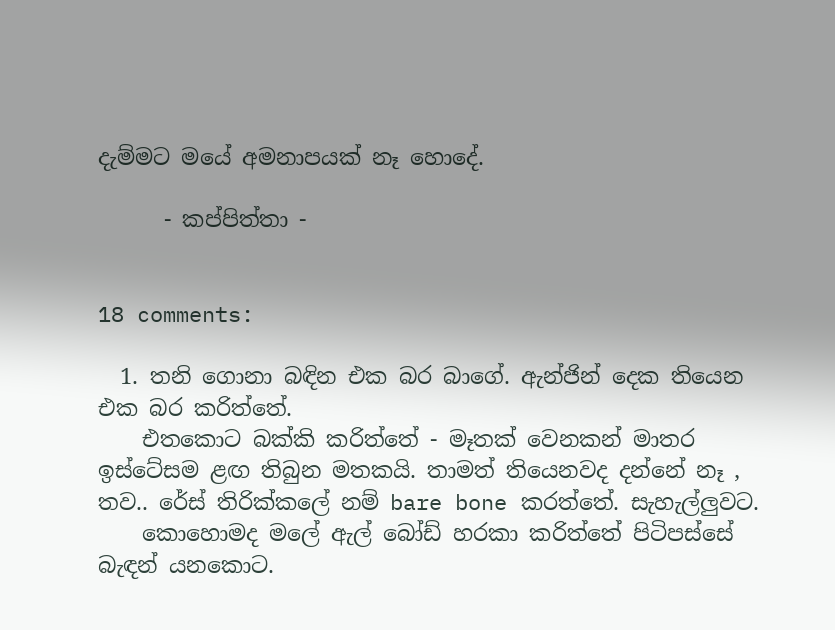දැම්මට මයේ අමනාපයක් නෑ හොදේ.

      - කප්පිත්තා -


18 comments:

  1. තනි ගොනා බඳින එක බර බාගේ. ඇන්ජින් දෙක තියෙන එක බර කරිත්තේ.
    එතකොට බක්කි කරිත්තේ - මෑතක් වෙනකන් මාතර ඉස්ටේසම ළඟ තිබුන මතකයි. තාමත් තියෙනවද දන්නේ නෑ , තව.. රේස් තිරික්කලේ නම් bare bone කරත්තේ. සැහැල්ලුවට.
    කොහොමද මලේ ඇල් බෝඩ් හරකා කරිත්තේ පිටිපස්සේ බැඳන් යනකොට.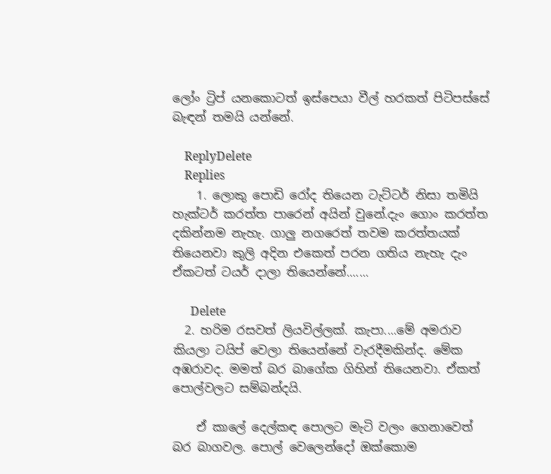ලෝං ට්‍රිප් යනකොටත් ඉස්පෙයා වීල් හරකත් පිටිපස්සේ බැඳන් තමයි යන්නේ.

    ReplyDelete
    Replies
    1. ලොකු පොඩි රෝද තියෙන ටැට්ටර් නිසා තමියි හැක්ටර් කරත්ත පාරෙන් අයින් වුනේ.දැං ගොං කරත්ත දකින්නම නැහැ. ගාලු නගරෙත් තවම කරත්තයක් තියෙනවා කුලි අදින එකෙත් පරන ගතිය නැහැ දැං ඒකටත් ටයර් දාලා තියෙන්නේ.......

      Delete
  2. හරිම රසවත් ලියවිල්ලක්. කැපා....මේ අමරාව කියලා ටයිප් වෙලා තියෙන්නේ වැරදීමකින්ද. මේක අඹරාවද. මමත් බර බාගේක ගිහින් තියෙනවා. ඒකත් පොල්වලට සම්බන්දයි.

    ඒ කාලේ දෙල්කඳ පොලට මැටි වලං ගෙනාවෙත් බර බාගවල. පොල් වෙලෙන්දෝ ඔක්කොම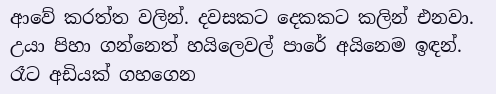ආවේ කරත්ත වලින්. දවසකට දෙකකට කලින් එනවා. උයා පිහා ගන්නෙත් හයිලෙවල් පාරේ අයිනෙම ඉඳන්. රෑට අඩියක් ගහගෙන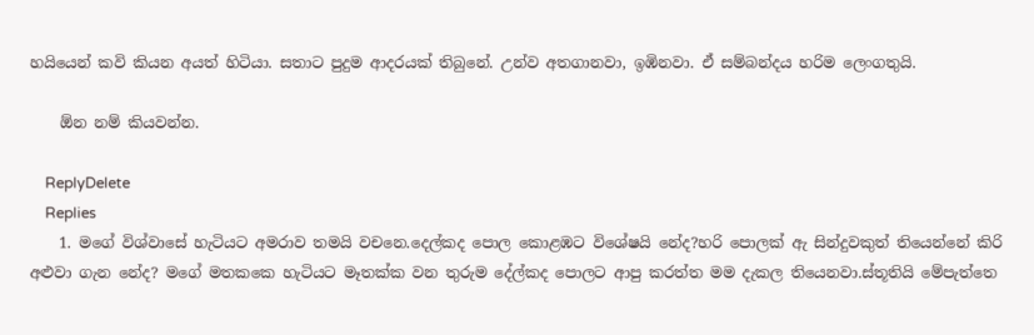හයියෙන් කවි කියන අයත් හිටියා. සතාට පුදුම ආදරයක් තිබුනේ. උන්ව අතගානවා, ඉඹිනවා. ඒ සම්බන්දය හරිම ලෙංගතුයි.

    ඕන නම් කියවන්න.

    ReplyDelete
    Replies
    1. මගේ විශ්වාසේ හැටියට අමරාව තමයි වචනෙ.දෙල්කද පොල කොළඹට විශේෂයි නේද?හරි පොලක් ඇ සින්දුවකුත් තියෙන්නේ කිරි අළුවා ගැන නේද? මගේ මතකකෙ හැටියට මෑතක්ක වන තුරුම දේල්කද පොලට ආපු කරත්ත මම දැකල තියෙනවා.ස්තූතියි මේපැත්තෙ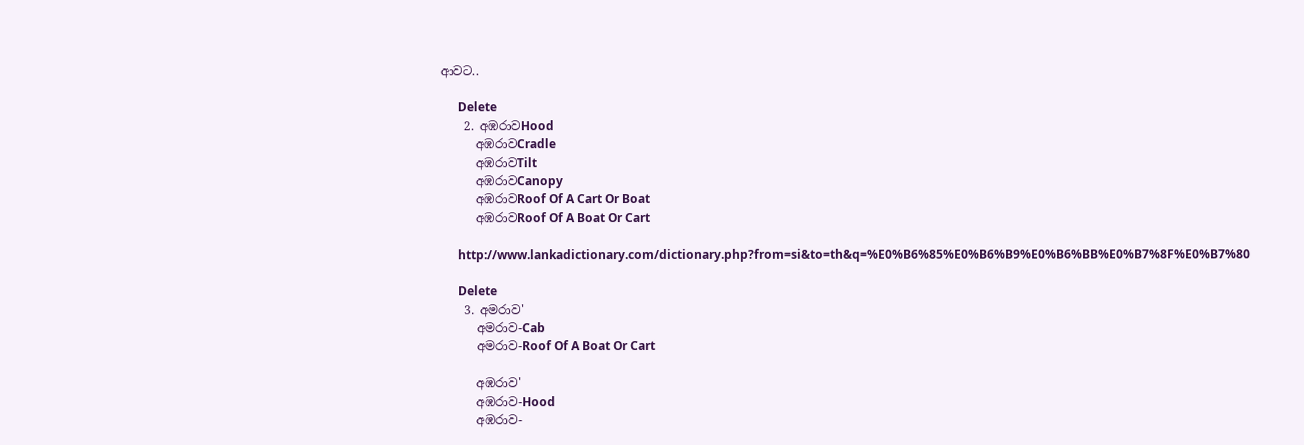ආවට..

      Delete
    2. අඹරාවHood
      අඹරාවCradle
      අඹරාවTilt
      අඹරාවCanopy
      අඹරාවRoof Of A Cart Or Boat
      අඹරාවRoof Of A Boat Or Cart

      http://www.lankadictionary.com/dictionary.php?from=si&to=th&q=%E0%B6%85%E0%B6%B9%E0%B6%BB%E0%B7%8F%E0%B7%80

      Delete
    3. අමරාව'
      අමරාව-Cab
      අමරාව-Roof Of A Boat Or Cart

      අඹරාව'
      අඹරාව-Hood
      අඹරාව-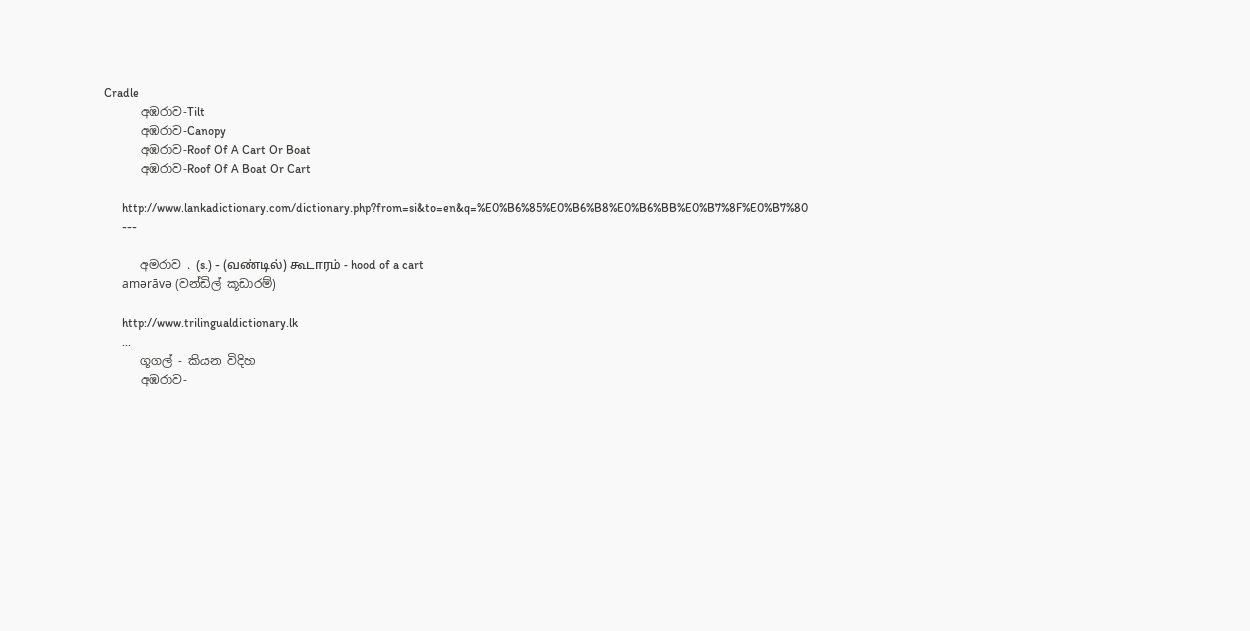Cradle
      අඹරාව-Tilt
      අඹරාව-Canopy
      අඹරාව-Roof Of A Cart Or Boat
      අඹරාව-Roof Of A Boat Or Cart

      http://www.lankadictionary.com/dictionary.php?from=si&to=en&q=%E0%B6%85%E0%B6%B8%E0%B6%BB%E0%B7%8F%E0%B7%80
      ---

      අමරාව . (s.) - (வண்டில்) கூடாரம் - hood of a cart
      amərāvə (වන්ඩිල් කූඩාරම්)

      http://www.trilingualdictionary.lk
      ...
      ගූගල් - කියන විදිහ
      අඹරාව-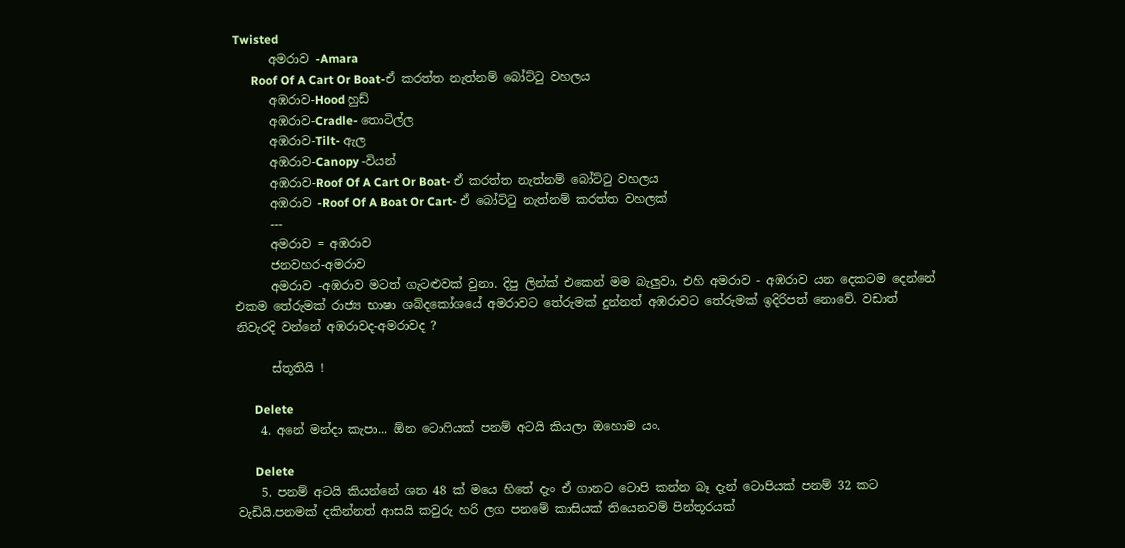Twisted
      අමරාව -Amara
      Roof Of A Cart Or Boat-ඒ කරත්ත නැත්නම් බෝට්ටු වහලය
      අඹරාව-Hood හුඩ්
      අඹරාව-Cradle- තොටිල්ල
      අඹරාව-Tilt- ඇල
      අඹරාව-Canopy -වියන්
      අඹරාව-Roof Of A Cart Or Boat- ඒ කරත්ත නැත්නම් බෝට්ටු වහලය
      අඹරාව -Roof Of A Boat Or Cart- ඒ බෝට්ටු නැත්නම් කරත්ත වහලක්
      ---
      අමරාව = අඹරාව
      ජනවහර-අමරාව
      අමරාව -අඹරාව මටත් ගැටළුවක් වුනා. දිපු ලින්ක් එකෙන් මම බැලුවා. එහි අමරාව - අඹරාව යන දෙකටම දෙන්නේ එකම තේරුමක් රාජ්‍ය භාෂා ශබ්දකෝශයේ අමරාවට තේරුමක් දුන්නත් අඹරාවට තේරුමක් ඉදිරිපත් නොවේ. වඩාත් නිවැරදි වන්නේ අඹරාවද-අමරාවද ?

      ස්තූතියි !

      Delete
    4. අනේ මන්දා කැපා... ඕන ටොෆියක් පනම් අටයි කියලා ඔහොම යං.

      Delete
    5. පනම් අටයි කියන්නේ ශත 48 ක් මයෙ හිතේ දැං ඒ ගානට ටොපි කන්න බෑ දැන් ටොපියක් පනම් 32 කට වැඩියි.පනමක් දකින්නත් ආසයි කවුරු හරි ලග පනමේ කාසියක් තියෙනවම් පින්තූරයක්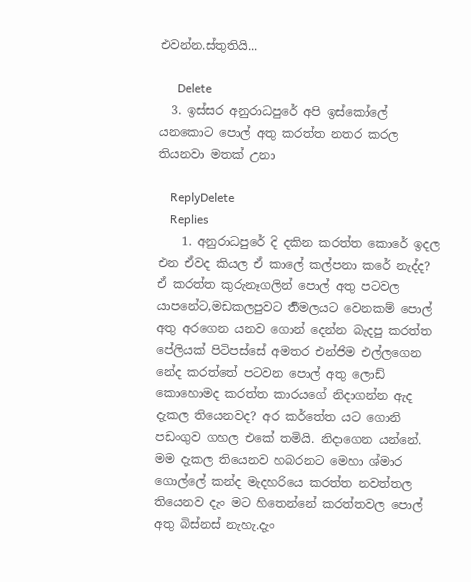එවන්න.ස්තුතියි...

      Delete
  3. ඉස්සර අනුරාධපුරේ අපි ඉස්කෝලේ යනකොට පොල් අතු කරත්ත නතර කරල තියනවා මතක් උනා

    ReplyDelete
    Replies
    1. අනුරාධපුරේ දි දකින කරත්ත කොරේ ඉදල එන ඒවද කියල ඒ කාලේ කල්පනා කරේ නැද්ද? ඒ කරත්ත කුරුනෑගලින් පොල් අතු පටවල යාපනේට,මඩකලපුවට ර්‍තිමලයට වෙනකම් පොල් අතු අරගෙන යනව ගොන් දෙන්න බැදපු කරත්ත පේලියක් පිටිපස්සේ අමතර එන්ජිම එල්ලගෙන නේද කරත්තේ පටවන පොල් අතු ලොඩ් කොහොමද කරත්ත කාරයගේ නිදාගන්න ඇද දැකල තියෙනවද? අර කර්තේත යට ගොනි පඩංගුව ගහල එකේ තමියි. නිදාගෙන යන්නේ. මම දැකල තියෙනව හබරනට මෙහා ශ්මාර ගොල්ලේ කන්ද මැදහරියෙ කරත්ත නවත්තල තියෙනව දැං මට හිතෙන්නේ කරත්තවල පොල් අතු බිස්නස් නැහැ.දැං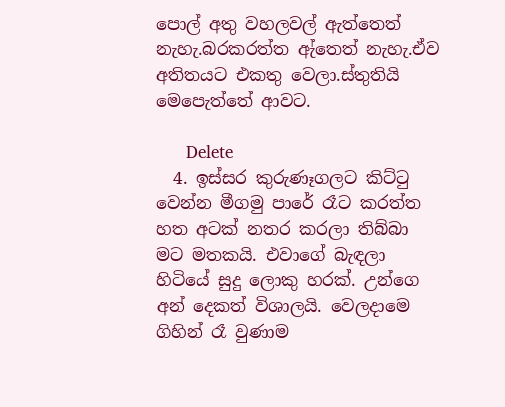පොල් අතු වහලවල් ඇත්තෙත් නැහැ.බරකරත්ත ඇ්තෙත් නැහැ.ඒව අතිතයට එකතු වෙලා.ස්තුතියි මෙපෙැත්තේ ආවට.

      Delete
  4. ඉස්සර කුරුණෑගලට කිට්ටු වෙන්න මීගමු පාරේ රෑට කරත්ත හත අටක් නතර කරලා තිබ්බා මට මතකයි. එවාගේ බැඳලා හිටියේ සුදු ලොකු හරක්. උන්ගෙ අන් දෙකත් විශාලයි. වෙලදාමෙ ගිහින් රෑ වුණාම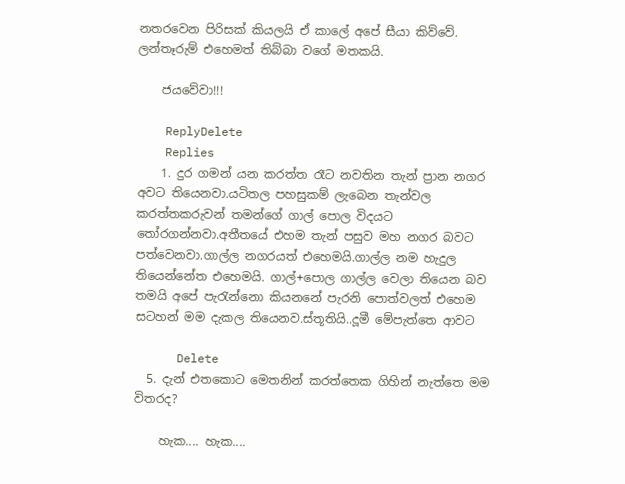නතරවෙන පිරිසක් කියලයි ඒ කාලේ අපේ සීයා කිව්වේ. ලන්තෑරුම් එහෙමත් තිබ්බා වගේ මතකයි.

    ජයවේවා!!!

    ReplyDelete
    Replies
    1. දුර ගමන් යන කරත්ත රෑට නවතින තැන් ප්‍ර‍ාන නගර අවට තියෙනවා.යටිතල පහසුකම් ලැබෙන තැන්වල කරත්තකරුවන් තමන්ගේ ගාල් පොල විදයට තෝරගන්නවා.අතීතයේ එහම තැන් පසුව මහ නගර බවට පත්වෙනවා.ගාල්ල නගරයත් එහෙමයි.ගාල්ල නම හැදුල තියෙන්නේත එහෙමයි. ගාල්+පොල ගාල්ල වෙලා තියෙන බව තමයි අපේ පැරැන්නො කියනනේ පැරනි පොත්වලත් එහෙම සටහන් මම දැකල තියෙනව.ස්තූතියි..දූමී මේපැත්තෙ ආවට

      Delete
  5. දැන් එතකොට මෙතනින් කරත්තෙක ගිහින් නැත්තෙ මම විතරද?

    හැක.... හැක....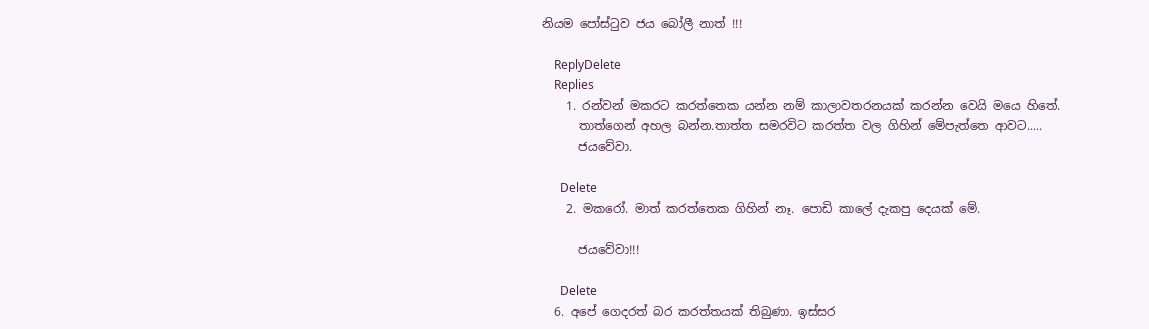නියම පෝස්‍ටුව ජය බෝලී නාත් !!!

    ReplyDelete
    Replies
    1. රන්වන් මකරට කරත්තෙක යන්න නම් කාලාවතරනයක් කරන්න වෙයි මයෙ හිතේ.
      තාත්ගෙන් අහල බන්න.තාත්ත සමරවිට කරත්ත වල ගිහින් මේපැත්තෙ ආවට.....
      ජයවේවා.

      Delete
    2. මකරෝ. මාත් කරත්තෙක ගිහින් නෑ. පොඩි කාලේ දැකපු දෙයක් මේ.

      ජයවේවා!!!

      Delete
  6. අපේ ගෙදරත් බර කරත්තයක් තිබුණා. ඉස්සර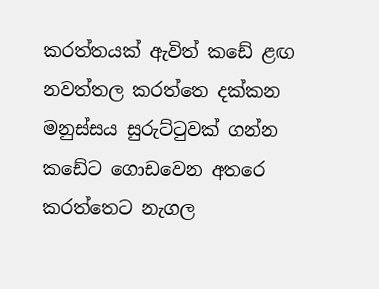කරත්තයක් ඇවිත් කඩේ ළඟ නවත්තල කරත්තෙ දක්කන මනුස්සය සුරුට්ටුවක් ගන්න කඩේට ගොඩවෙන අතරෙ කරත්තෙට නැගල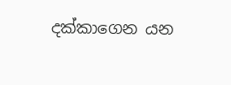දක්කාගෙන යන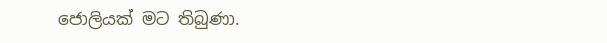ජොලියක් මට තිබුණා.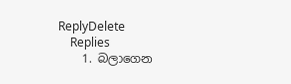ReplyDelete
    Replies
    1. බලාගෙන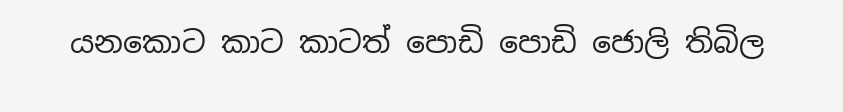යනකොට කාට කාටත් පොඩි පොඩි ජොලි තිබිල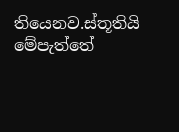තියෙනව.ස්තූතියි මේපැත්තේ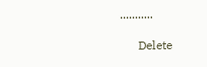...........

      Delete